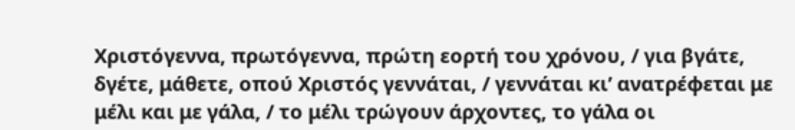Χριστόγεννα, πρωτόγεννα, πρώτη εορτή του χρόνου, / για βγάτε, δγέτε, μάθετε, οπού Χριστός γεννάται, / γεννάται κι’ ανατρέφεται με μέλι και με γάλα, / το μέλι τρώγουν άρχοντες, το γάλα οι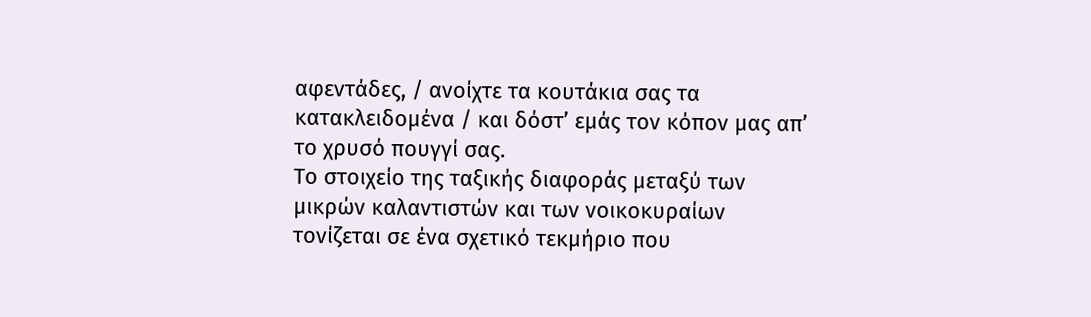αφεντάδες, / ανοίχτε τα κουτάκια σας τα κατακλειδομένα / και δόστ’ εμάς τον κόπον μας απ’ το χρυσό πουγγί σας.
Το στοιχείο της ταξικής διαφοράς μεταξύ των μικρών καλαντιστών και των νοικοκυραίων τονίζεται σε ένα σχετικό τεκμήριο που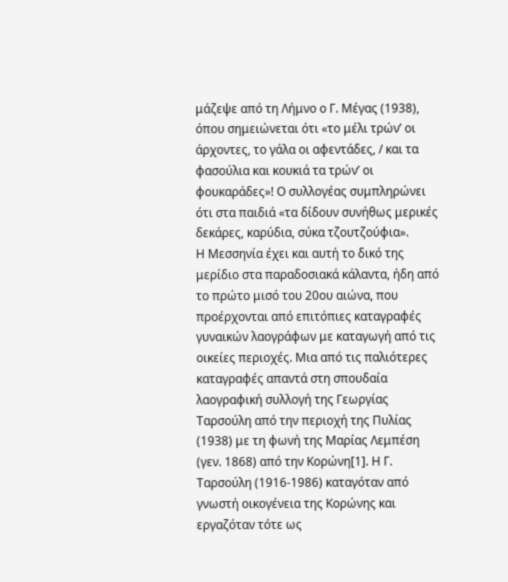μάζεψε από τη Λήμνο ο Γ. Μέγας (1938), όπου σημειώνεται ότι «το μέλι τρών’ οι άρχοντες, το γάλα οι αφεντάδες, / και τα φασούλια και κουκιά τα τρών’ οι φουκαράδες»! Ο συλλογέας συμπληρώνει ότι στα παιδιά «τα δίδουν συνήθως μερικές δεκάρες, καρύδια, σύκα τζουτζούφια».
Η Μεσσηνία έχει και αυτή το δικό της μερίδιο στα παραδοσιακά κάλαντα, ήδη από το πρώτο μισό του 20ου αιώνα, που προέρχονται από επιτόπιες καταγραφές γυναικών λαογράφων με καταγωγή από τις οικείες περιοχές. Μια από τις παλιότερες καταγραφές απαντά στη σπουδαία λαογραφική συλλογή της Γεωργίας Ταρσούλη από την περιοχή της Πυλίας (1938) με τη φωνή της Μαρίας Λεμπέση (γεν. 1868) από την Κορώνη[1]. Η Γ. Ταρσούλη (1916-1986) καταγόταν από γνωστή οικογένεια της Κορώνης και εργαζόταν τότε ως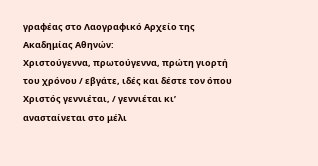γραφέας στο Λαογραφικό Αρχείο της Ακαδημίας Αθηνών:
Χριστούγεννα, πρωτούγεννα, πρώτη γιορτή του χρόνου / εβγάτε, ιδές και δέστε τον όπου Χριστός γεννιέται, / γεννιέται κι’ ανασταίνεται στο μέλι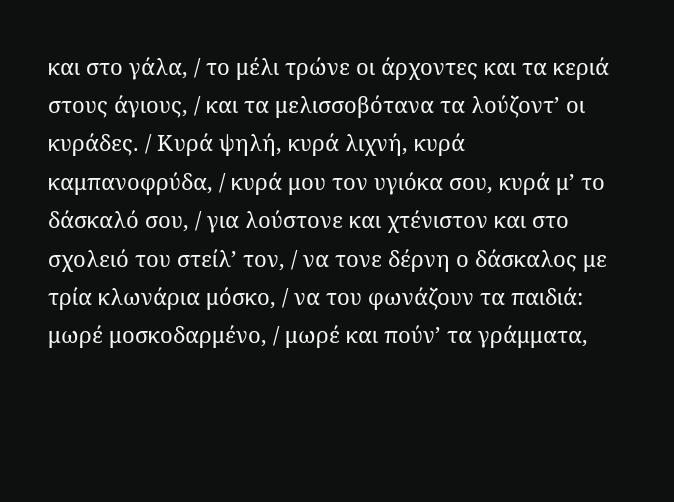και στο γάλα, / το μέλι τρώνε οι άρχοντες και τα κεριά στους άγιους, / και τα μελισσοβότανα τα λούζοντ’ οι κυράδες. / Κυρά ψηλή, κυρά λιχνή, κυρά καμπανοφρύδα, / κυρά μου τον υγιόκα σου, κυρά μ’ το δάσκαλό σου, / για λούστονε και χτένιστον και στο σχολειό του στείλ’ τον, / να τονε δέρνη ο δάσκαλος με τρία κλωνάρια μόσκο, / να του φωνάζουν τα παιδιά: μωρέ μοσκοδαρμένο, / μωρέ και πούν’ τα γράμματα,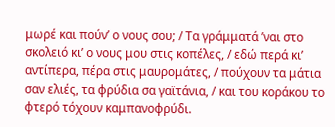μωρέ και πούν’ ο νους σου; / Τα γράμματά ’ναι στο σκολειό κι’ ο νους μου στις κοπέλες, / εδώ περά κι’ αντίπερα, πέρα στις μαυρομάτες, / πούχουν τα μάτια σαν ελιές, τα φρύδια σα γαϊτάνια, / και του κοράκου το φτερό τόχουν καμπανοφρύδι.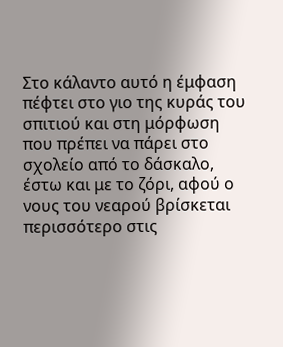Στο κάλαντο αυτό η έμφαση πέφτει στο γιο της κυράς του σπιτιού και στη μόρφωση που πρέπει να πάρει στο σχολείο από το δάσκαλο, έστω και με το ζόρι, αφού ο νους του νεαρού βρίσκεται περισσότερο στις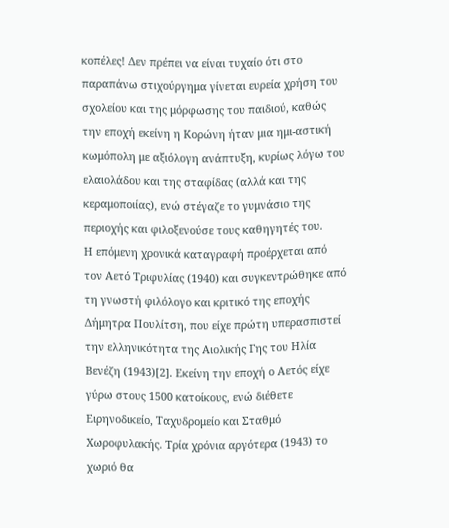κοπέλες! Δεν πρέπει να είναι τυχαίο ότι στο παραπάνω στιχούργημα γίνεται ευρεία χρήση του σχολείου και της μόρφωσης του παιδιού, καθώς την εποχή εκείνη η Κορώνη ήταν μια ημι-αστική κωμόπολη με αξιόλογη ανάπτυξη, κυρίως λόγω του ελαιολάδου και της σταφίδας (αλλά και της κεραμοποιίας), ενώ στέγαζε το γυμνάσιο της περιοχής και φιλοξενούσε τους καθηγητές του.
Η επόμενη χρονικά καταγραφή προέρχεται από τον Αετό Τριφυλίας (1940) και συγκεντρώθηκε από τη γνωστή φιλόλογο και κριτικό της εποχής Δήμητρα Πουλίτση, που είχε πρώτη υπερασπιστεί την ελληνικότητα της Αιολικής Γης του Ηλία Βενέζη (1943)[2]. Εκείνη την εποχή ο Αετός είχε γύρω στους 1500 κατοίκους, ενώ διέθετε Ειρηνοδικείο, Ταχυδρομείο και Σταθμό Χωροφυλακής. Τρία χρόνια αργότερα (1943) το χωριό θα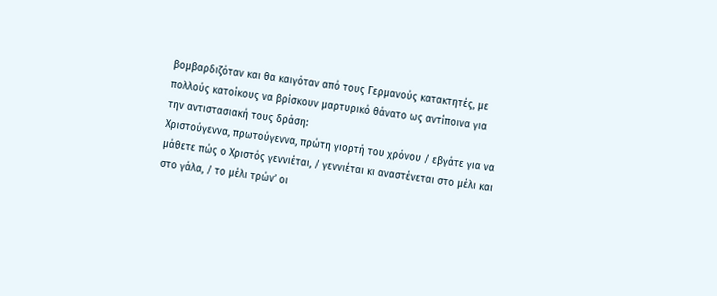βομβαρδιζόταν και θα καιγόταν από τους Γερμανούς κατακτητές, με πολλούς κατοίκους να βρίσκουν μαρτυρικό θάνατο ως αντίποινα για την αντιστασιακή τους δράση:
Χριστούγεννα, πρωτούγεννα, πρώτη γιορτή του χρόνου / εβγάτε για να μάθετε πώς ο Χριστός γεννιέται, / γεννιέται κι αναστένεται στο μέλι και στο γάλα, / το μέλι τρών’ οι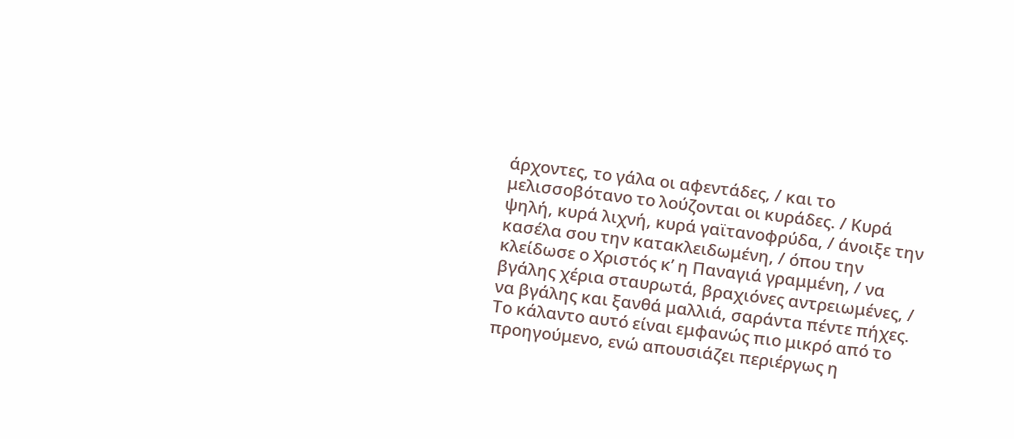άρχοντες, το γάλα οι αφεντάδες, / και το μελισσοβότανο το λούζονται οι κυράδες. / Κυρά ψηλή, κυρά λιχνή, κυρά γαϊτανοφρύδα, / άνοιξε την κασέλα σου την κατακλειδωμένη, / όπου την κλείδωσε ο Χριστός κ’ η Παναγιά γραμμένη, / να βγάλης χέρια σταυρωτά, βραχιόνες αντρειωμένες, / να βγάλης και ξανθά μαλλιά, σαράντα πέντε πήχες.
Το κάλαντο αυτό είναι εμφανώς πιο μικρό από το προηγούμενο, ενώ απουσιάζει περιέργως η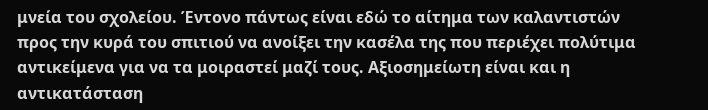μνεία του σχολείου. Έντονο πάντως είναι εδώ το αίτημα των καλαντιστών προς την κυρά του σπιτιού να ανοίξει την κασέλα της που περιέχει πολύτιμα αντικείμενα για να τα μοιραστεί μαζί τους. Αξιοσημείωτη είναι και η αντικατάσταση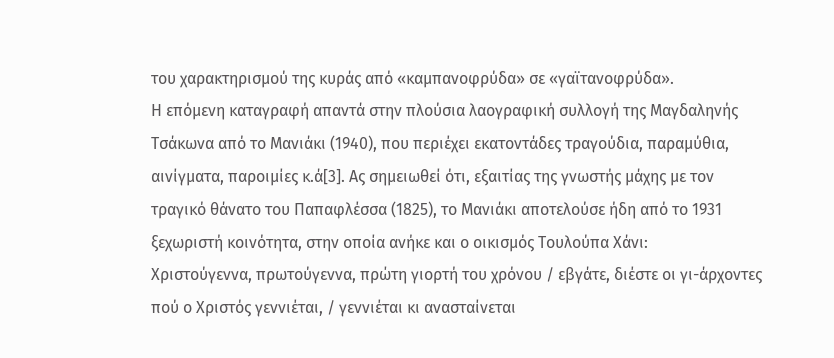του χαρακτηρισμού της κυράς από «καμπανοφρύδα» σε «γαϊτανοφρύδα».
Η επόμενη καταγραφή απαντά στην πλούσια λαογραφική συλλογή της Μαγδαληνής Τσάκωνα από το Μανιάκι (1940), που περιέχει εκατοντάδες τραγούδια, παραμύθια, αινίγματα, παροιμίες κ.ά[3]. Ας σημειωθεί ότι, εξαιτίας της γνωστής μάχης με τον τραγικό θάνατο του Παπαφλέσσα (1825), το Μανιάκι αποτελούσε ήδη από το 1931 ξεχωριστή κοινότητα, στην οποία ανήκε και ο οικισμός Τουλούπα Χάνι:
Χριστούγεννα, πρωτούγεννα, πρώτη γιορτή του χρόνου / εβγάτε, διέστε οι γι-άρχοντες πού ο Χριστός γεννιέται, / γεννιέται κι ανασταίνεται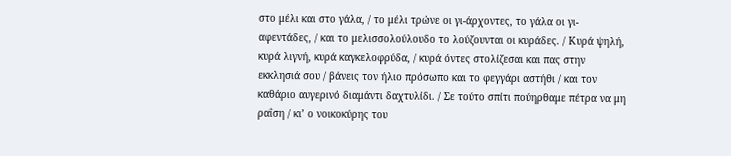στο μέλι και στο γάλα, / το μέλι τρώνε οι γι-άρχοντες, το γάλα οι γι-αφεντάδες, / και το μελισσολούλουδο το λούζουνται οι κυράδες. / Κυρά ψηλή, κυρά λιγνή, κυρά καγκελοφρύδα, / κυρά όντες στολίζεσαι και πας στην εκκλησιά σου / βάνεις τον ήλιο πρόσωπο και το φεγγάρι αστήθι / και τον καθάριο αυγερινό διαμάντι δαχτυλίδι. / Σε τούτο σπίτι πούηρθαμε πέτρα να μη ραΐση / κι’ ο νοικοκύρης του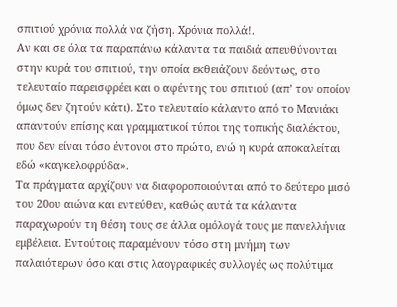σπιτιού χρόνια πολλά να ζήση. Χρόνια πολλά!.
Αν και σε όλα τα παραπάνω κάλαντα τα παιδιά απευθύνονται στην κυρά του σπιτιού, την οποία εκθειάζουν δεόντως, στο τελευταίο παρεισφρέει και ο αφέντης του σπιτιού (απ’ τον οποίον όμως δεν ζητούν κάτι). Στο τελευταίο κάλαντο από το Μανιάκι απαντούν επίσης και γραμματικοί τύποι της τοπικής διαλέκτου, που δεν είναι τόσο έντονοι στο πρώτο, ενώ η κυρά αποκαλείται εδώ «καγκελοφρύδα».
Τα πράγματα αρχίζουν να διαφοροποιούνται από το δεύτερο μισό του 20ου αιώνα και εντεύθεν, καθώς αυτά τα κάλαντα παραχωρούν τη θέση τους σε άλλα ομόλογά τους με πανελλήνια εμβέλεια. Εντούτοις παραμένουν τόσο στη μνήμη των παλαιότερων όσο και στις λαογραφικές συλλογές ως πολύτιμα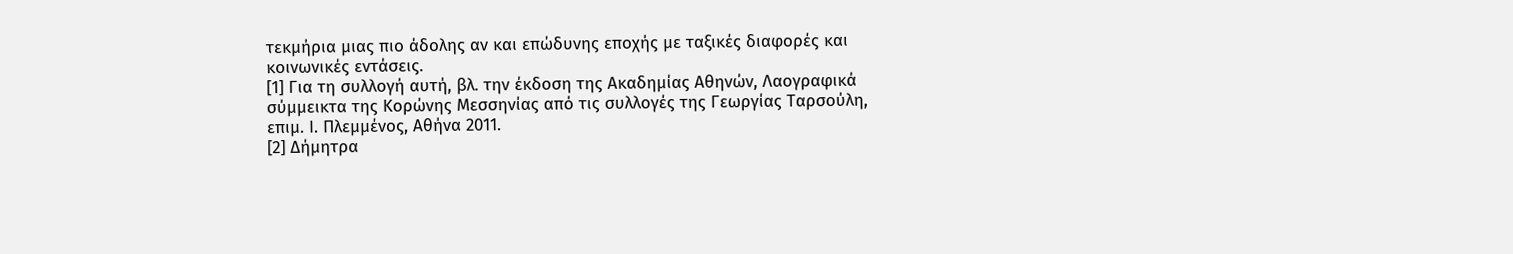τεκμήρια μιας πιο άδολης αν και επώδυνης εποχής με ταξικές διαφορές και κοινωνικές εντάσεις.
[1] Για τη συλλογή αυτή, βλ. την έκδοση της Ακαδημίας Αθηνών, Λαογραφικά σύμμεικτα της Κορώνης Μεσσηνίας από τις συλλογές της Γεωργίας Ταρσούλη, επιμ. Ι. Πλεμμένος, Αθήνα 2011.
[2] Δήμητρα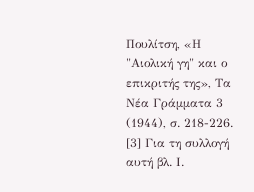Πουλίτση, «Η "Αιολική γη" και ο επικριτής της», Τα Νέα Γράμματα 3 (1944), σ. 218-226.
[3] Για τη συλλογή αυτή βλ. Ι.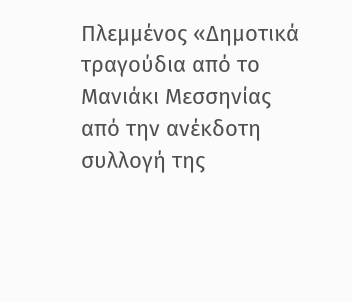Πλεμμένος «Δημοτικά τραγούδια από το Μανιάκι Μεσσηνίας από την ανέκδοτη συλλογή της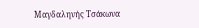Μαγδαληνής Τσάκωνα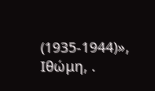(1935-1944)», Ιθώμη, .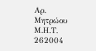Αρ. Μητρώου Μ.Η.Τ. 262004